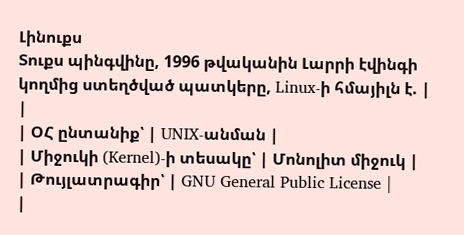Լինուքս
Տուքս պինգվինը, 1996 թվականին Լարրի էվինգի կողմից ստեղծված պատկերը, Linux-ի հմայիլն է. |
|
| ՕՀ ընտանիք՝ | UNIX-անման |
| Միջուկի (Kernel)-ի տեսակը՝ | Մոնոլիտ միջուկ |
| Թույլատրագիր՝ | GNU General Public License |
|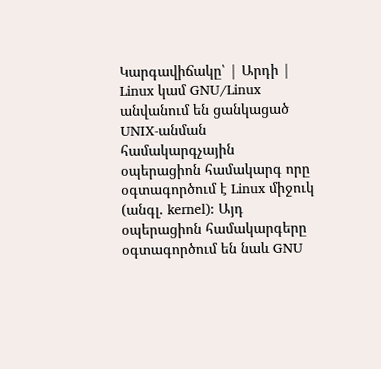Կարգավիճակը՝ | Արդի |
Linux կամ GNU/Linux անվանում են ցանկացած UNIX-անման համակարգչային օպերացիոն համակարգ որը օգտագործում է Linux միջուկ (անգլ. kernel): Այդ օպերացիոն համակարգերը օգտագործում են նաև GNU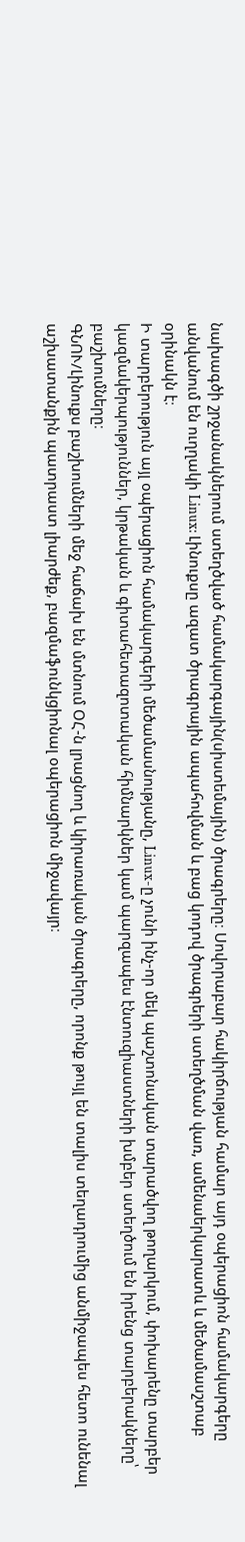նախագծի շրջանակներում ստեղծված համակարգային(սիստեմային) ծրագրերը։ Սովորաբար հակիրճության համար այդ օպերացիոն համակարգերը անվանում են ուղղակի Linux: Լինուքսը ազատ ծրագրային ապահովման և բաց կոդով ծրագրերի ստեղծման վառ, ամենաերկարատև և մեծամասշտաբ օրինակն է։
Ի տարբերություն այլ օպերացիոն համակարգերի մեծամասնությանը, Linux-ը չունի ինչ-որ մեկ պաշտոնական տարածվող թողարկում, փոխարենը տարբեր կազմակերպություններ, կրթական և գիտահետազոտական հիմնարկներ կամ պարզապես էնտուզիաստների խմբեր ստեղծում են իրենց տարբերակները՝ բաշխումները։
ԳՆՈՒ/Լինուքս բաշխումների մեջ հաճախ են մտնում ՕՀ-ն լրացնող և կիրառական ծրագրերը, որոնք թույլ են տալիս տեղադրումից անմիջապես հետո ունենալ աշխատանքին պատրաստ լիարժեք, բազմաֆունկցիոնալ օպերացիոն միջավայր։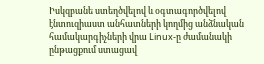Իսկզբանե ստեղծվելով և օգտագործվելով էնտուզիաստ անհատների կողմից անձնական համակարգիչների վրա Linux-ը ժամանակի ընթացքում ստացավ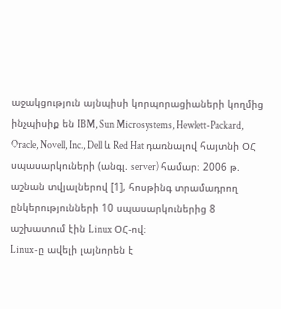աջակցություն այնպիսի կորպորացիաների կողմից ինչպիսիք են IBM, Sun Microsystems, Hewlett-Packard, Oracle, Novell, Inc., Dell և Red Hat դառնալով հայտնի ՕՀ սպասարկուների (անգլ. server) համար։ 2006 թ. աշնան տվյալներով [1], հոսթինգ տրամադրող ընկերությունների 10 սպասարկուներից 8 աշխատում էին Linux ՕՀ-ով։
Linux-ը ավելի լայնորեն է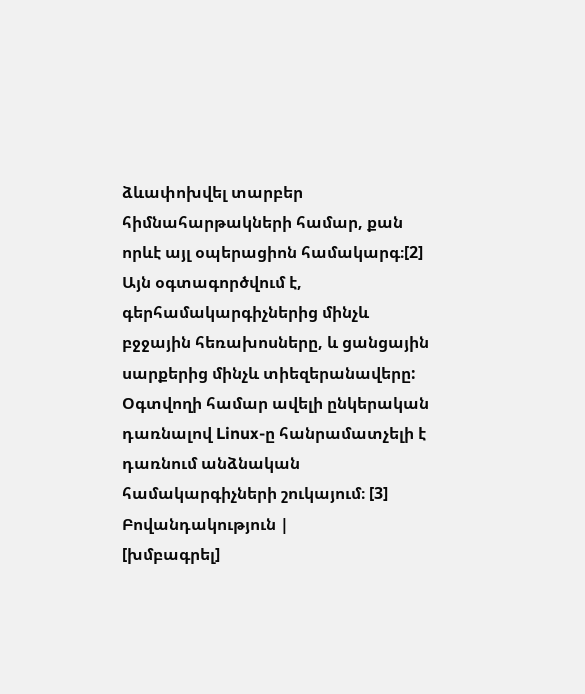ձևափոխվել տարբեր հիմնահարթակների համար, քան որևէ այլ օպերացիոն համակարգ։[2] Այն օգտագործվում է, գերհամակարգիչներից մինչև բջջային հեռախոսները, և ցանցային սարքերից մինչև տիեզերանավերը: Օգտվողի համար ավելի ընկերական դառնալով Linux-ը հանրամատչելի է դառնում անձնական համակարգիչների շուկայում։ [3]
Բովանդակություն |
[խմբագրել]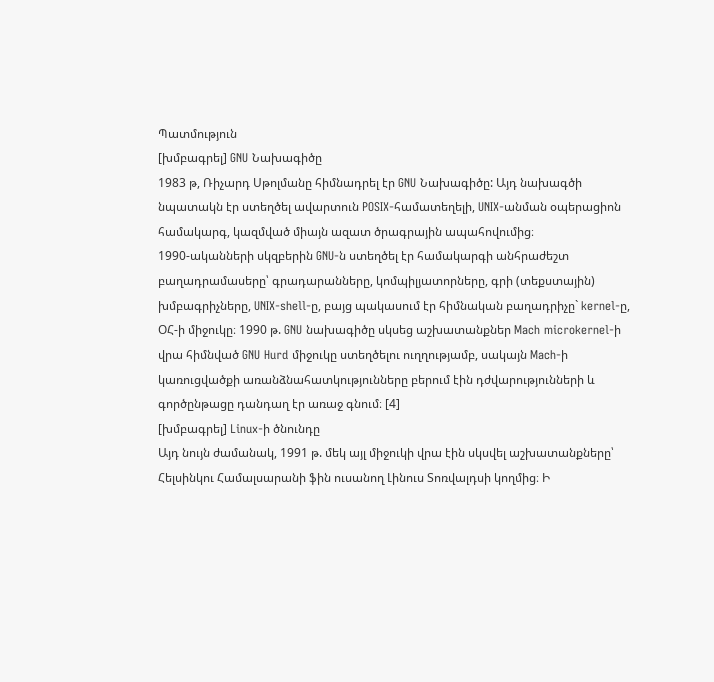Պատմություն
[խմբագրել] GNU Նախագիծը
1983 թ, Ռիչարդ Սթոլմանը հիմնադրել էր GNU Նախագիծը: Այդ նախագծի նպատակն էր ստեղծել ավարտուն POSIX-համատեղելի, UNIX-անման օպերացիոն համակարգ, կազմված միայն ազատ ծրագրային ապահովումից։
1990-ականների սկզբերին GNU-ն ստեղծել էր համակարգի անհրաժեշտ բաղադրամասերը՝ գրադարանները, կոմպիլյատորները, գրի (տեքստային) խմբագրիչները, UNIX-shell-ը, բայց պակասում էր հիմնական բաղադրիչը` kernel-ը, ՕՀ-ի միջուկը։ 1990 թ. GNU նախագիծը սկսեց աշխատանքներ Mach microkernel-ի վրա հիմնված GNU Hurd միջուկը ստեղծելու ուղղությամբ, սակայն Mach-ի կառուցվածքի առանձնահատկությունները բերում էին դժվարությունների և գործընթացը դանդաղ էր առաջ գնում։ [4]
[խմբագրել] Linux-ի ծնունդը
Այդ նույն ժամանակ, 1991 թ. մեկ այլ միջուկի վրա էին սկսվել աշխատանքները՝ Հելսինկու Համալսարանի ֆին ուսանող Լինուս Տոռվալդսի կողմից։ Ի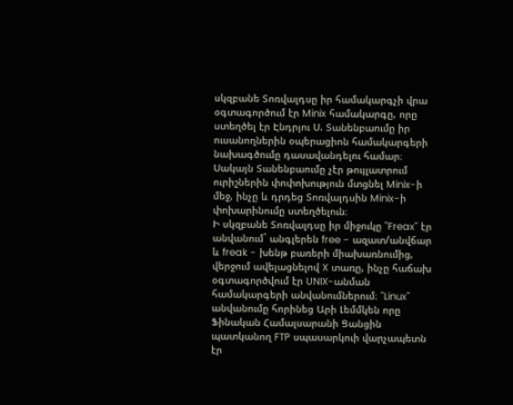սկզբանե Տոռվալդսը իր համակարգչի վրա օգտագործում էր Minix համակարգը, որը ստեղծել էր Էնդրյու Ս. Տանենբաումը իր ուսանողներին օպերացիոն համակարգերի նախագծումը դասավանդելու համար։ Սակայն Տանենբաումը չէր թույլատրում ուրիշներին փոփոխություն մտցնել Minix-ի մեջ, ինչը և դրդեց Տոռվալդսին Minix-ի փոխարինումը ստեղծելուն։
Ի սկզբանե Տոռվալդսը իր միջուկը "Freax" էր անվանում` անգլերեն free - ազատ/անվճար և freak - խենթ բառերի միախառնումից, վերջում ավելացնելով X տառը, ինչը հաճախ օգտագործվում էր UNIX-անման համակարգերի անվանումներում։ "Linux" անվանումը հորինեց Արի Լեմմկեն որը Ֆինական Համալսարանի Ցանցին պատկանող FTP սպասարկուի վարչապետն էր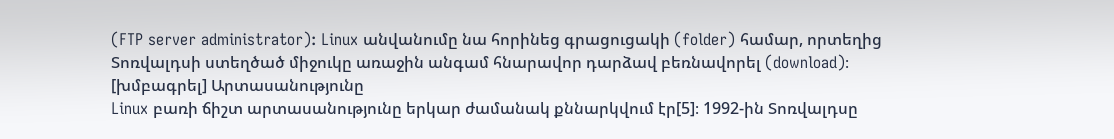(FTP server administrator): Linux անվանումը նա հորինեց գրացուցակի (folder) համար, որտեղից Տոռվալդսի ստեղծած միջուկը առաջին անգամ հնարավոր դարձավ բեռնավորել (download)։
[խմբագրել] Արտասանությունը
Linux բառի ճիշտ արտասանությունը երկար ժամանակ քննարկվում էր[5]։ 1992-ին Տոռվալդսը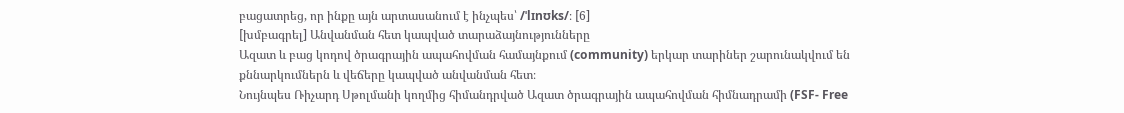բացատրեց, որ ինքը այն արտասանում է ինչպես՝ /ˈlɪnʊks/։ [6]
[խմբագրել] Անվանման հետ կապված տարաձայնությունները
Ազատ և բաց կոդով ծրագրային ապահովման համայնքում (community) երկար տարիներ շարունակվում են քննարկումներն և վեճերը կապված անվանման հետ։
Նույնպես Ռիչարդ Սթոլմանի կողմից հիմանդրված Ազատ ծրագրային ապահովման հիմնադրամի (FSF- Free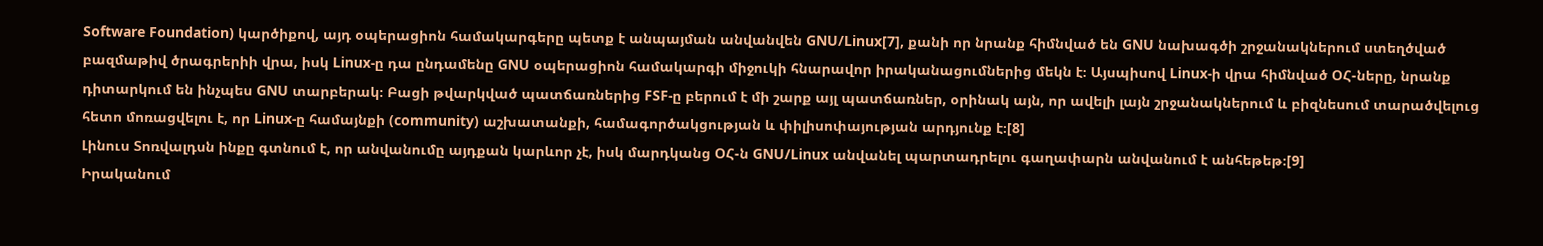Software Foundation) կարծիքով, այդ օպերացիոն համակարգերը պետք է անպայման անվանվեն GNU/Linux[7], քանի որ նրանք հիմնված են GNU նախագծի շրջանակներում ստեղծված բազմաթիվ ծրագրերիի վրա, իսկ Linux-ը դա ընդամենը GNU օպերացիոն համակարգի միջուկի հնարավոր իրականացումներից մեկն է։ Այսպիսով Linux-ի վրա հիմնված ՕՀ-ները, նրանք դիտարկում են ինչպես GNU տարբերակ։ Բացի թվարկված պատճառներից FSF-ը բերում է մի շարք այլ պատճառներ, օրինակ այն, որ ավելի լայն շրջանակներում և բիզնեսում տարածվելուց հետո մոռացվելու է, որ Linux-ը համայնքի (community) աշխատանքի, համագործակցության և փիլիսոփայության արդյունք է։[8]
Լինուս Տոռվալդսն ինքը գտնում է, որ անվանումը այդքան կարևոր չէ, իսկ մարդկանց ՕՀ-ն GNU/Linux անվանել պարտադրելու գաղափարն անվանում է անհեթեթ։[9]
Իրականում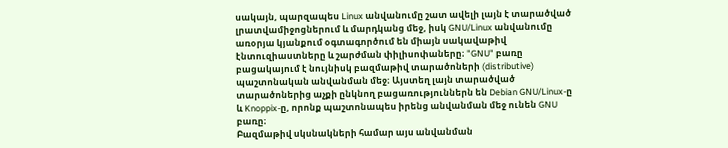սակայն, պարզապես Linux անվանումը շատ ավելի լայն է տարածված լրատվամիջոցներում և մարդկանց մեջ, իսկ GNU/Linux անվանումը առօրյա կյանքում օգտագործում են միայն սակավաթիվ էնտուզիաստները և շարժման փիլիսոփաները։ "GNU" բառը բացակայում է նույնիսկ բազմաթիվ տարածոների (distributive) պաշտոնական անվանման մեջ։ Այստեղ լայն տարածված տարածոներից աչքի ընկնող բացառություններն են Debian GNU/Linux-ը և Knoppix-ը, որոնք պաշտոնապես իրենց անվանման մեջ ունեն GNU բառը։
Բազմաթիվ սկսնակների համար այս անվանման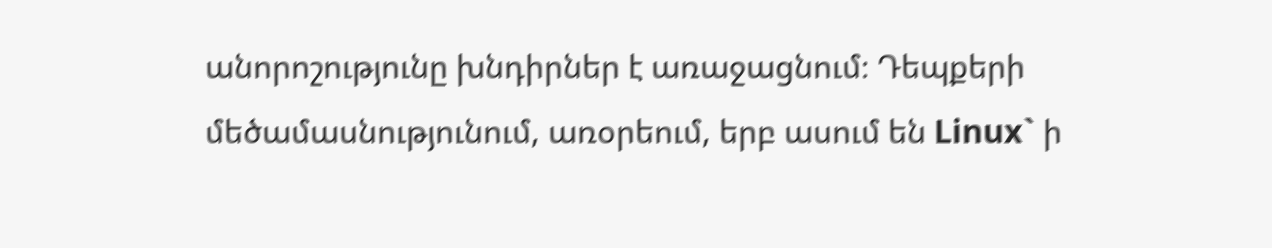անորոշությունը խնդիրներ է առաջացնում։ Դեպքերի մեծամասնությունում, առօրեում, երբ ասում են Linux` ի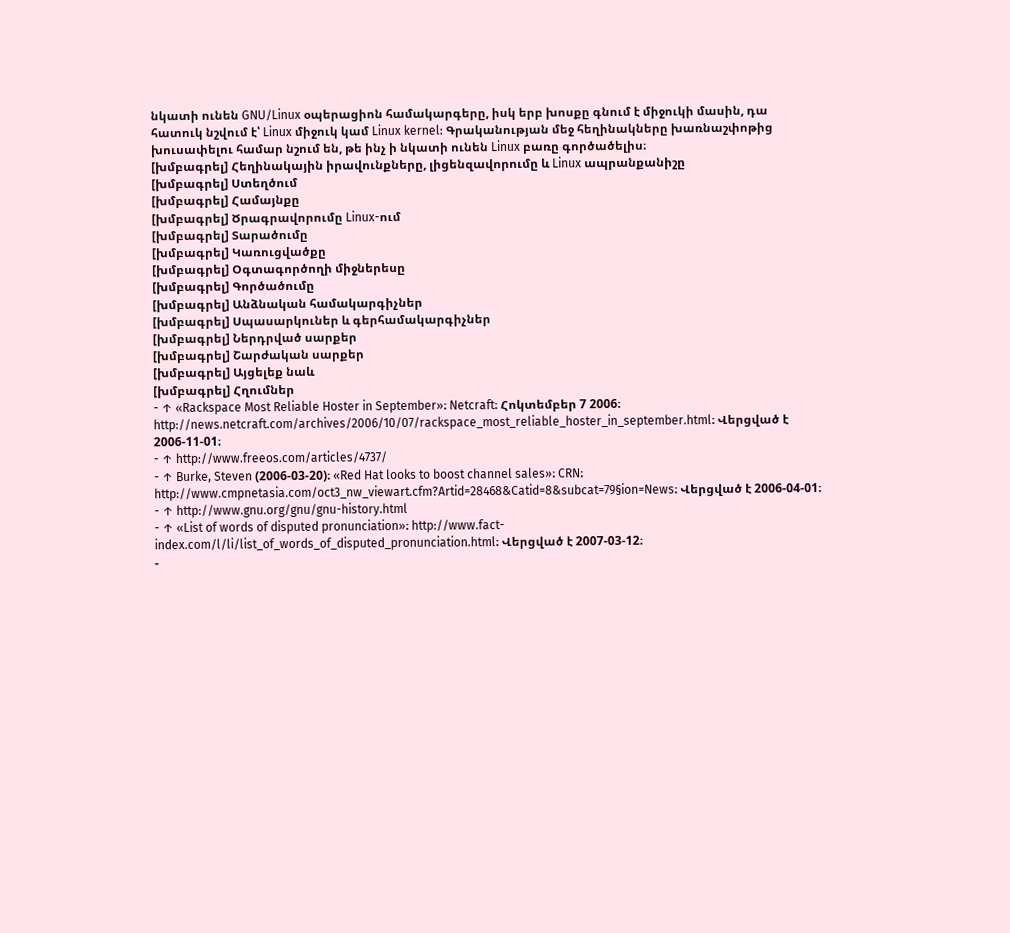նկատի ունեն GNU/Linux օպերացիոն համակարգերը, իսկ երբ խոսքը գնում է միջուկի մասին, դա հատուկ նշվում է՝ Linux միջուկ կամ Linux kernel: Գրականության մեջ հեղինակները խառնաշփոթից խուսափելու համար նշում են, թե ինչ ի նկատի ունեն Linux բառը գործածելիս։
[խմբագրել] Հեղինակային իրավունքները, լիցենզավորումը և Linux ապրանքանիշը
[խմբագրել] Ստեղծում
[խմբագրել] Համայնքը
[խմբագրել] Ծրագրավորումը Linux-ում
[խմբագրել] Տարածումը
[խմբագրել] Կառուցվածքը
[խմբագրել] Օգտագործողի միջներեսը
[խմբագրել] Գործածումը
[խմբագրել] Անձնական համակարգիչներ
[խմբագրել] Սպասարկուներ և գերհամակարգիչներ
[խմբագրել] Ներդրված սարքեր
[խմբագրել] Շարժական սարքեր
[խմբագրել] Այցելեք նաև
[խմբագրել] Հղումներ
- ↑ «Rackspace Most Reliable Hoster in September»։ Netcraft։ Հոկտեմբեր 7 2006։ http://news.netcraft.com/archives/2006/10/07/rackspace_most_reliable_hoster_in_september.html։ Վերցված է 2006-11-01։
- ↑ http://www.freeos.com/articles/4737/
- ↑ Burke, Steven (2006-03-20)։ «Red Hat looks to boost channel sales»։ CRN։ http://www.cmpnetasia.com/oct3_nw_viewart.cfm?Artid=28468&Catid=8&subcat=79§ion=News։ Վերցված է 2006-04-01։
- ↑ http://www.gnu.org/gnu/gnu-history.html
- ↑ «List of words of disputed pronunciation»։ http://www.fact-index.com/l/li/list_of_words_of_disputed_pronunciation.html։ Վերցված է 2007-03-12։
-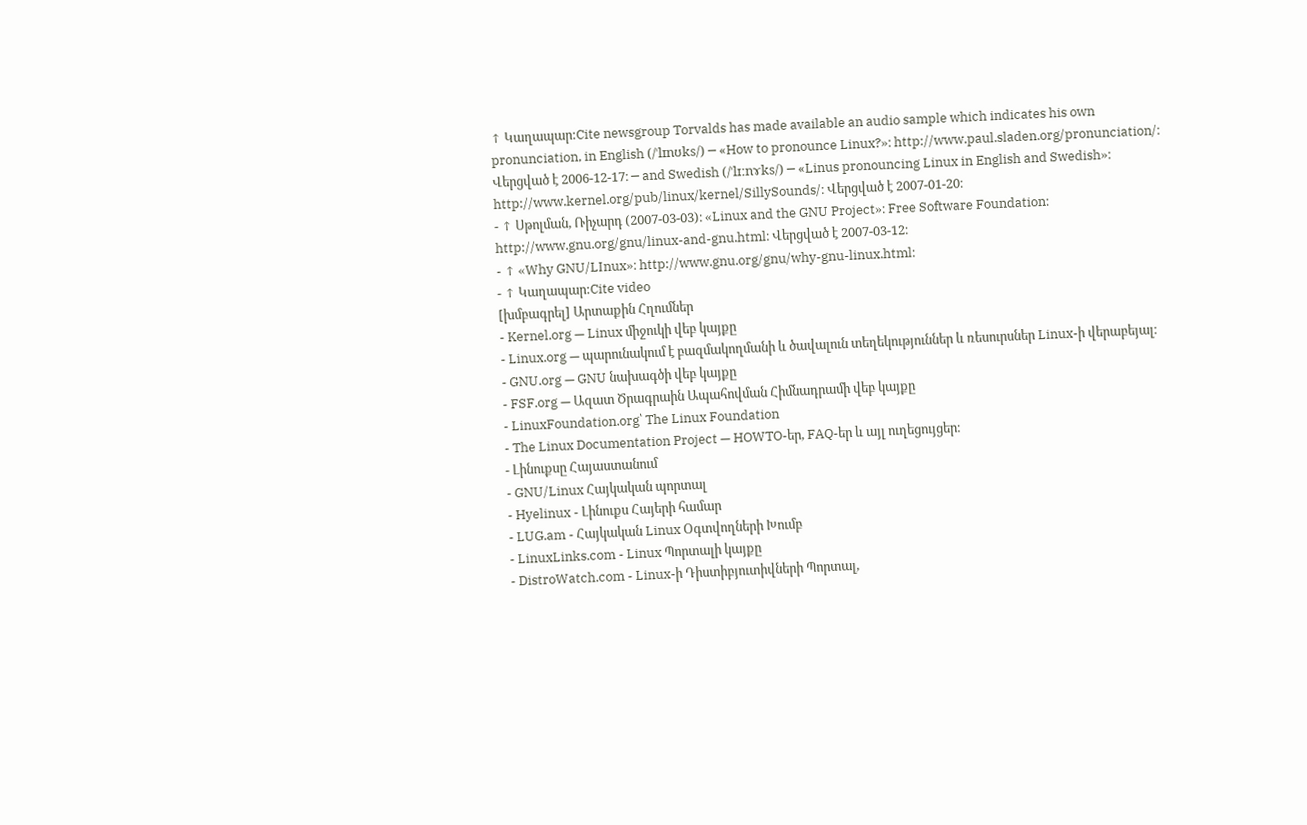↑ Կաղապար:Cite newsgroup Torvalds has made available an audio sample which indicates his own pronunciation, in English (/ˈlɪnʊks/) ─ «How to pronounce Linux?»։ http://www.paul.sladen.org/pronunciation/։ Վերցված է 2006-12-17։ ─ and Swedish (/ˈlɪːnɤks/) ─ «Linus pronouncing Linux in English and Swedish»։ http://www.kernel.org/pub/linux/kernel/SillySounds/։ Վերցված է 2007-01-20։
- ↑ Սթոլման, Ռիչարդ (2007-03-03)։ «Linux and the GNU Project»։ Free Software Foundation։ http://www.gnu.org/gnu/linux-and-gnu.html։ Վերցված է 2007-03-12։
- ↑ «Why GNU/LInux»։ http://www.gnu.org/gnu/why-gnu-linux.html։
- ↑ Կաղապար:Cite video
[խմբագրել] Արտաքին Հղումներ
- Kernel.org — Linux միջուկի վեբ կայքը
- Linux.org — պարունակում է բազմակողմանի և ծավալուն տեղեկություններ և ռեսուրսներ Linux-ի վերաբեյալ։
- GNU.org — GNU նախագծի վեբ կայքը
- FSF.org — Ազատ Ծրագրաին Ապահովման Հիմնադրամի վեբ կայքը
- LinuxFoundation.org՝ The Linux Foundation
- The Linux Documentation Project — HOWTO-եր, FAQ-եր և այլ ուղեցույցեր։
- Լինուքսը Հայաստանում
- GNU/Linux Հայկական պորտալ
- Hyelinux - Լինուքս Հայերի համար
- LUG.am - Հայկական Linux Օգտվողների Խումբ
- LinuxLinks.com - Linux Պորտալի կայքը
- DistroWatch.com - Linux-ի Դիստիբյուտիվների Պորտալ,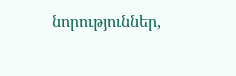նորություններ,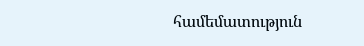համեմատություն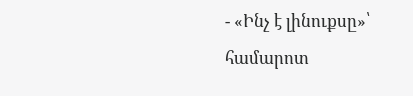- «Ինչ է լինուքսը»՝ համարոտ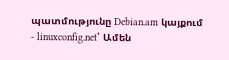պատմությունը Debian.am կայքում
- linuxconfig.net՝ Ամեն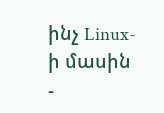ինչ Linux-ի մասին
-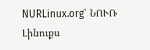NURLinux.org՝ ՆՈՒՌ Լինուքս